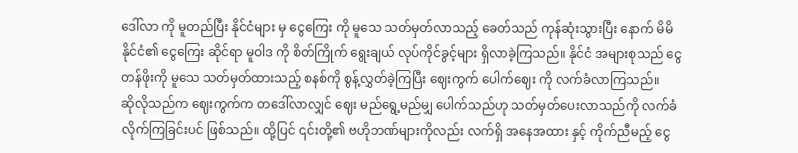ဒေါ်လာ ကို မူတည်ပြီး နိုင်ငံများ မှ ငွေကြေး ကို မူသေ သတ်မှတ်လာသည့် ခေတ်သည် ကုန်ဆုံးသွားပြီး နောက် မိမိနိုင်ငံ၏ ငွေကြေး ဆိုင်ရာ မူဝါဒ ကို စိတ်ကြိုက် ရွေးချယ် လုပ်ကိုင်ခွင့်များ ရှိလာခဲ့ကြသည်။ နိုင်ငံ အများစုသည် ငွေတန်ဖိုးကို မူသေ သတ်မှတ်ထားသည့် စနစ်ကို စွန့်လွှတ်ခဲ့ကြပြီး ဈေးကွက် ပေါက်ဈေး ကို လက်ခံလာကြသည်။
ဆိုလိုသည်က ဈေးကွက်က တဒေါ်လာလျှင် ဈေး မည်ရွေ့မည်မျှ ပေါက်သည်ဟု သတ်မှတ်ပေးလာသည်ကို လက်ခံလိုက်ကြခြင်းပင် ဖြစ်သည်။ ထို့ပြင် ၎င်းတို့၏ ဗဟိုဘဏ်များကိုလည်း လက်ရှိ အနေအထား နှင့် ကိုက်ညီမည့် ငွေ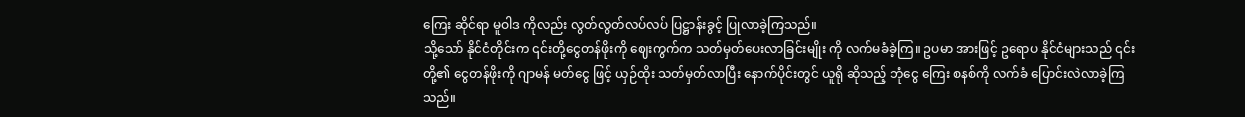ကြေး ဆိုင်ရာ မူဝါဒ ကိုလည်း လွတ်လွတ်လပ်လပ် ပြဋ္ဌာန်းခွင့် ပြုလာခဲ့ကြသည်။
သို့သော် နိုင်ငံတိုင်းက ၎င်းတို့ငွေတန်ဖိုးကို ဈေးကွက်က သတ်မှတ်ပေးလာခြင်းမျိုး ကို လက်မခံခဲ့ကြ။ ဥပမာ အားဖြင့် ဥရောပ နိုင်ငံများသည် ၎င်းတို့၏ ငွေတန်ဖိုးကို ဂျာမန် မတ်ငွေ ဖြင့် ယှဉ်ထိုး သတ်မှတ်လာပြီး နောက်ပိုင်းတွင် ယူရို ဆိုသည့် ဘုံငွေ ကြေး စနစ်ကို လက်ခံ ပြောင်းလဲလာခဲ့ကြသည်။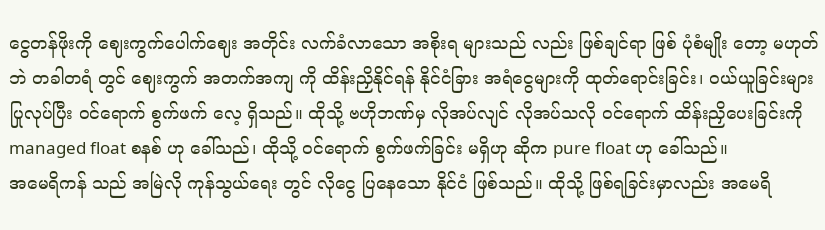ငွေတန်ဖိုးကို ဈေးကွက်ပေါက်ဈေး အတိုင်း လက်ခံလာသော အစိုးရ များသည် လည်း ဖြစ်ချင်ရာ ဖြစ် ပုံစံမျိုး တော့ မဟုတ်ဘဲ တခါတရံ တွင် ဈေးကွက် အတက်အကျ ကို ထိန်းညှိနိုင်ရန် နိုင်ငံခြား အရံငွေများကို ထုတ်ရောင်းခြင်း၊ ဝယ်ယူခြင်းများ ပြုလုပ်ပြီး ဝင်ရောက် စွက်ဖက် လေ့ ရှိသည်။ ထိုသို့ ဗဟိုဘဏ်မှ လိုအပ်လျင် လိုအပ်သလို ဝင်ရောက် ထိန်းညှိပေးခြင်းကို managed float စနစ် ဟု ခေါ်သည်၊ ထိုသို့ ဝင်ရောက် စွက်ဖက်ခြင်း မရှိဟု ဆိုက pure float ဟု ခေါ်သည်။
အမေရိကန် သည် အမြဲလို ကုန်သွယ်ရေး တွင် လိုငွေ ပြနေသော နိုင်ငံ ဖြစ်သည်။ ထိုသို့ ဖြစ်ရခြင်းမှာလည်း အမေရိ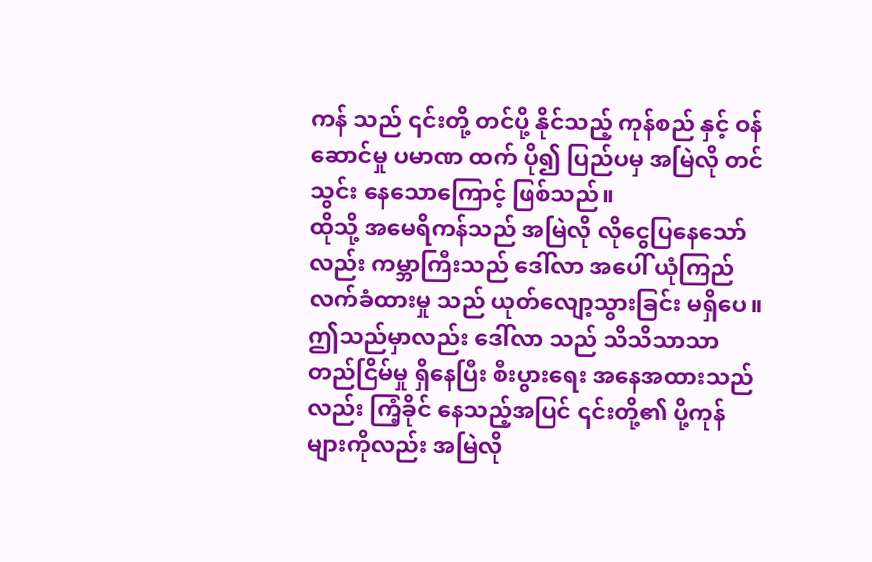ကန် သည် ၎င်းတို့ တင်ပို့ နိုင်သည့် ကုန်စည် နှင့် ဝန်ဆောင်မှု ပမာဏ ထက် ပို၍ ပြည်ပမှ အမြဲလို တင်သွင်း နေသောကြောင့် ဖြစ်သည်။
ထိုသို့ အမေရိကန်သည် အမြဲလို လိုငွေပြနေသော်လည်း ကမ္ဘာကြီးသည် ဒေါ်လာ အပေါ် ယုံကြည် လက်ခံထားမှု သည် ယုတ်လျော့သွားခြင်း မရှိပေ။ ဤသည်မှာလည်း ဒေါ်လာ သည် သိသိသာသာ တည်ငြိမ်မှု ရှိနေပြီး စီးပွားရေး အနေအထားသည်လည်း ကြံ့ခိုင် နေသည့်အပြင် ၎င်းတို့၏ ပို့ကုန်များကိုလည်း အမြဲလို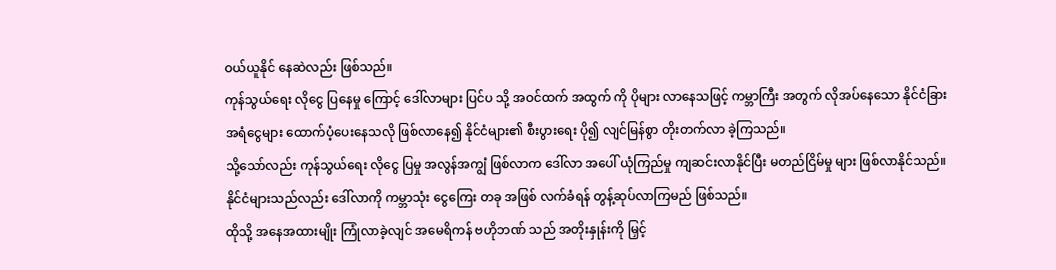ဝယ်ယူနိုင် နေဆဲလည်း ဖြစ်သည်။
ကုန်သွယ်ရေး လိုငွေ ပြနေမှု ကြောင့် ဒေါ်လာများ ပြင်ပ သို့ အဝင်ထက် အထွက် ကို ပိုများ လာနေသဖြင့် ကမ္ဘာကြီး အတွက် လိုအပ်နေသော နိုင်ငံခြား အရံငွေများ ထောက်ပံ့ပေးနေသလို ဖြစ်လာနေ၍ နိုင်ငံများ၏ စီးပွားရေး ပို၍ လျင်မြန်စွာ တိုးတက်လာ ခဲ့ကြသည်။
သို့သော်လည်း ကုန်သွယ်ရေး လိုငွေ ပြမှု အလွန်အကျွံ ဖြစ်လာက ဒေါ်လာ အပေါ် ယုံကြည်မှု ကျဆင်းလာနိုင်ပြီး မတည်ငြိမ်မှု များ ဖြစ်လာနိုင်သည်။ နိုင်ငံများသည်လည်း ဒေါ်လာကို ကမ္ဘာသုံး ငွေကြေး တခု အဖြစ် လက်ခံရန် တွန့်ဆုပ်လာကြမည် ဖြစ်သည်။
ထိုသို့ အနေအထားမျိုး ကြုံလာခဲ့လျင် အမေရိကန် ဗဟိုဘဏ် သည် အတိုးနှုန်းကို မြှင့်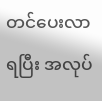တင်ပေးလာရပြီး အလုပ်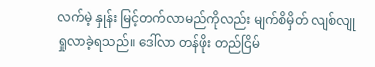လက်မဲ့ နှုန်း မြင့်တက်လာမည်ကိုလည်း မျက်စိမှိတ် လျစ်လျု ရှုလာခဲ့ရသည်။ ဒေါ်လာ တန်ဖိုး တည်ငြိမ်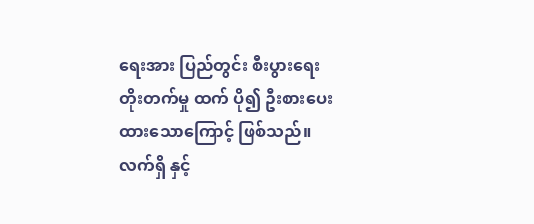ရေးအား ပြည်တွင်း စီးပွားရေး တိုးတက်မှု ထက် ပို၍ ဦးစားပေးထားသောကြောင့် ဖြစ်သည်။
လက်ရှိ နှင့်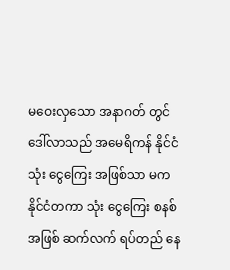မဝေးလှသော အနာဂတ် တွင် ဒေါ်လာသည် အမေရိကန် နိုင်ငံသုံး ငွေကြေး အဖြစ်သာ မက နိုင်ငံတကာ သုံး ငွေကြေး စနစ် အဖြစ် ဆက်လက် ရပ်တည် နေ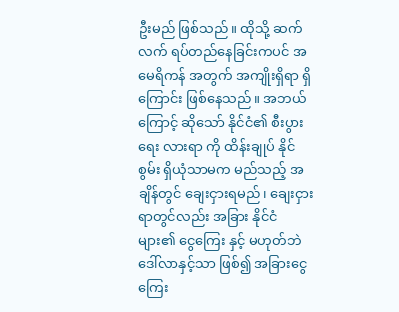ဦးမည် ဖြစ်သည်။ ထိုသို့ ဆက်လက် ရပ်တည်နေခြင်းကပင် အမေရိကန် အတွက် အကျိုးရှိရာ ရှိကြောင်း ဖြစ်နေသည်။ အဘယ်ကြောင့် ဆိုသော် နိုင်ငံ၏ စီးပွားရေး လားရာ ကို ထိန်းချုပ် နိုင်စွမ်း ရှိယုံသာမက မည်သည့် အချိန်တွင် ချေးငှားရမည်၊ ချေးငှားရာတွင်လည်း အခြား နိုင်ငံ များ၏ ငွေကြေး နှင့် မဟုတ်ဘဲ ဒေါ်လာနှင့်သာ ဖြစ်၍ အခြားငွေကြေး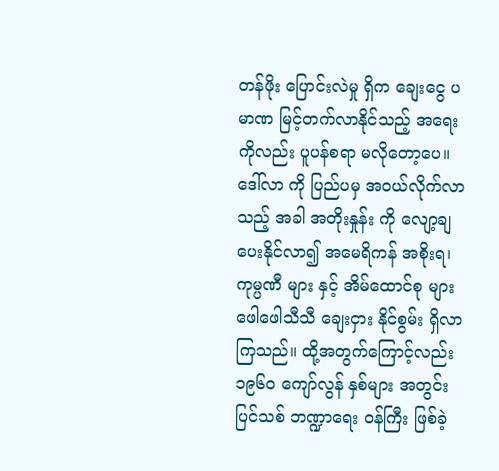တန်ဖိုး ပြောင်းလဲမှု ရှိက ချေးငွေ ပမာဏ မြင့်တက်လာနိုင်သည့် အရေးကိုလည်း ပူပန်စရာ မလိုတော့ပေ။
ဒေါ်လာ ကို ပြည်ပမှ အဝယ်လိုက်လာသည့် အခါ အတိုးနှုန်း ကို လျော့ချ ပေးနိုင်လာ၍ အမေရိကန် အစိုးရ၊ ကုမ္ပဏီ များ နှင့် အိမ်ထောင်စု များ ဖေါဖေါသီသီ ချေးငှား နိုင်စွမ်း ရှိလာကြသည်။ ထို့အတွက်ကြောင့်လည်း ၁၉၆၀ ကျော်လွန် နှစ်များ အတွင်း ပြင်သစ် ဘဏ္ဍာရေး ဝန်ကြီး ဖြစ်ခဲ့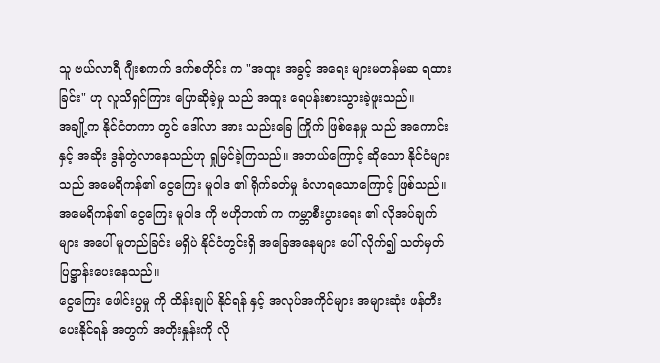သူ ဗယ်လာရီ ဂျီးစကက် ဒက်စတိုင်း က "အထူး အခွင့် အရေး များမတန်မဆ ရထားခြင်း" ဟု လူသိရှင်ကြား ပြောဆိုခဲ့မှု သည် အထူး ရေပန်းစားသွားခဲ့ဖူးသည်။
အချို့က နိုင်ငံတကာ တွင် ဒေါ်လာ အား သည်းခြေ ကြိုက် ဖြစ်နေမှု သည် အကောင်း နှင့် အဆိုး ဒွန်တွဲလာနေသည်ဟု ရှုမြင်ခဲ့ကြသည်။ အဘယ်ကြောင့် ဆိုသော နိုင်ငံများသည် အမေရိကန်၏ ငွေကြေး မူဝါဒ ၏ ရိုက်ခတ်မှု ခံလာရသောကြောင့် ဖြစ်သည်။
အမေရိကန်၏ ငွေကြေး မူဝါဒ ကို ဗဟိုဘဏ် က ကမ္ဘာစီးပွားရေး ၏ လိုအပ်ချက် များ အပေါ် မူတည်ခြင်း မရှိပဲ နိုင်ငံတွင်းရှိ အခြေအနေများ ပေါ် လိုက်၍ သတ်မှတ် ပြဋ္ဌာန်းပေးနေသည်။
ငွေကြေး ဖေါင်းပွမှု ကို ထိန်းချုပ် နိုင်ရန် နှင့် အလုပ်အကိုင်များ အများဆုံး ဖန်တီးပေးနိုင်ရန် အတွက် အတိုးနှုန်းကို လို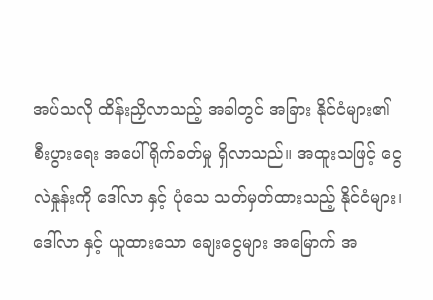အပ်သလို ထိန်းညှိလာသည့် အခါတွင် အခြား နိုင်ငံများ၏ စီးပွားရေး အပေါ် ရိုက်ခတ်မှု ရှိလာသည်။ အထူးသဖြင့် ငွေလဲနှုန်းကို ဒေါ်လာ နှင့် ပုံသေ သတ်မှတ်ထားသည့် နိုင်ငံများ၊ ဒေါ်လာ နှင့် ယူထားသော ချေးငွေများ အမြောက် အ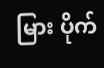မြား ပိုက်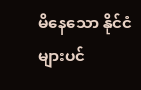မိနေသော နိုင်ငံများပင်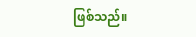ဖြစ်သည်။